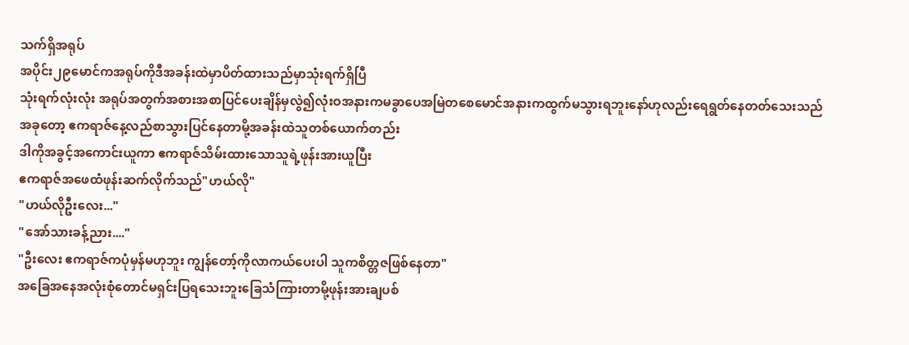သက်ရှိအရုပ်
အပိုင်း၂၉မောင်ကအရုပ်ကိုဒီအခန်းထဲမှာပိတ်ထားသည်မှာသုံးရက်ရှိပြီ
သုံးရက်လုံးလုံး အရုပ်အတွက်အစားအစာပြင်ပေးချိန်မှလွဲ၍လုံးဝအနားကမခွာပေအမြဲတစေမောင်အနားကထွက်မသွားရဘူးနော်ဟုလည်းရေရွတ်နေတတ်သေးသည်
အခုတော့ ဧကရာဇ်နေ့လည်စာသွားပြင်နေတာမို့အခန်းထဲသူတစ်ယောက်တည်း
ဒါကိုအခွင့်အကောင်းယူကာ ဧကရာဇ်သိမ်းထားသောသူရဲ့ဖုန်းအားယူပြီး
ဧကရာဇ်အဖေထံဖုန်းဆက်လိုက်သည်"ဟယ်လို"
"ဟယ်လိုဦးလေး..."
"အော်သားခန့်ညား...."
"ဦးလေး ဧကရာဇ်ကပုံမှန်မဟုဘူး ကျွန်တော့်ကိုလာကယ်ပေးပါ သူကစိတ္တဇဖြစ်နေတာ"
အခြေအနေအလုံးစုံတောင်မရှင်းပြရသေးဘူးခြေသံကြားတာမို့ဖုန်းအားချပစ်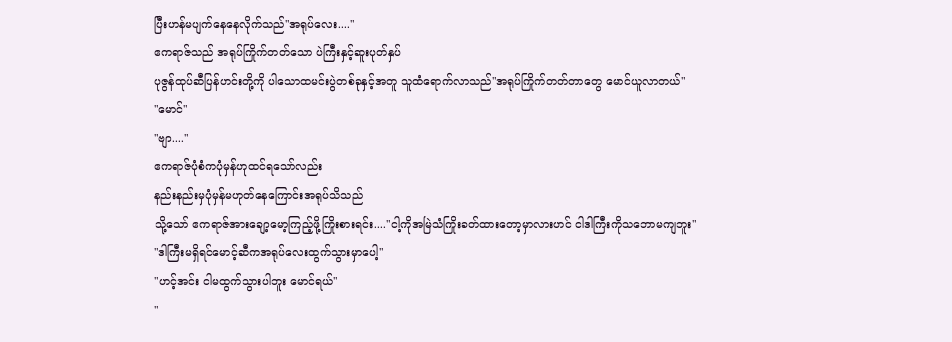ပြီးဟန်မပျက်နေနေလိုက်သည်"အရုပ်လေး...."
ဧကရာဇ်သည် အရုပ်ကြိုက်တတ်သော ပဲကြီးနှင့်ဆူးပုတ်နှပ်
ပုဇွန်ထုပ်ဆီပြန်ဟင်းတို့ကို ပါသောထမင်းပွဲတစ်ခုနှင့်အတူ သူထံရောက်လာသည်"အရုပ်ကြိုက်တတ်တာတွေ မောင်ယူလာတယ်"
"မောင်"
"ဗျာ...."
ဧကရာဇ်ပုံစံကပုံမှန်ဟုထင်ရသော်လည်း
နည်းနည်းမှပုံမှန်မဟုတ်နေကြောင်းအရုပ်သိသည်
သို့သော် ဧကရာဇ်အားချော့မော့ကြည့်ဖို့ကြိုးစားရင်း...."ငါ့ကိုအမြဲသံကြိုးခတ်ထားတော့မှာလားဟင် ငါဒါကြီးကိုသဘောမကျဘူး"
"ဒါကြီးမရှိရင်မောင့်ဆီကအရုပ်လေးထွက်သွားမှာပေါ့"
"ဟင့်အင်း ငါမထွက်သွားပါဘူး မောင်ရယ်"
"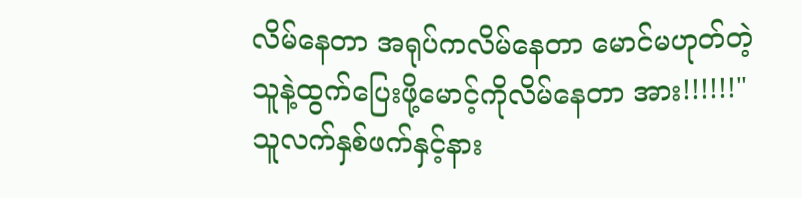လိမ်နေတာ အရုပ်ကလိမ်နေတာ မောင်မဟုတ်တဲ့သူနဲ့ထွက်ပြေးဖို့မောင့်ကိုလိမ်နေတာ အား!!!!!!"
သူလက်နှစ်ဖက်နှင့်နား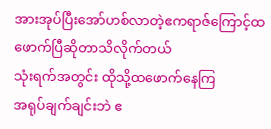အားအုပ်ပြီးအော်ဟစ်လာတဲ့ဧကရာဇ်ကြောင့်ထဖောက်ပြီဆိုတာသိလိုက်တယ်
သုံးရက်အတွင်း ထိုသို့ထဖောက်နေကြ
အရုပ်ချက်ချင်းဘဲ ဧ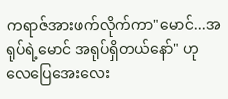ကရာဇ်အားဖက်လိုက်ကာ"မောင်...အရုပ်ရဲ့မောင် အရုပ်ရှိတယ်နော်" ဟု လေပြေအေးလေး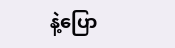နဲ့ပြော